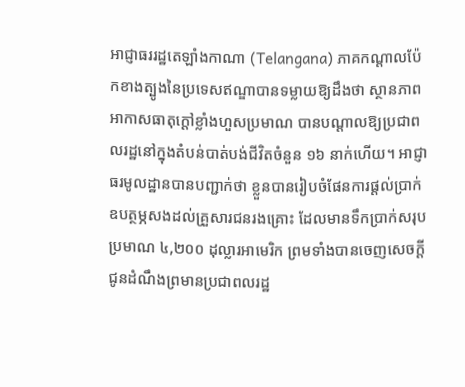អាជ្ញាធររដ្ឋតេឡាំងកាណា (Telangana) ភាគកណ្តាលប៉ែកខាងត្បូងនៃប្រទេសឥណ្ឌាបានទម្លាយឱ្យដឹងថា ស្ថានភាពអាកាសធាតុក្តៅខ្លាំងហួសប្រមាណ បានបណ្តាលឱ្យប្រជាពលរដ្ឋនៅក្នុងតំបន់បាត់បង់ជីវិតចំនួន ១៦ នាក់ហើយ។ អាជ្ញាធរមូលដ្ឋានបានបញ្ជាក់ថា ខ្លួនបានរៀបចំផែនការផ្តល់ប្រាក់ឧបត្ថម្ភសងដល់គ្រួសារជនរងគ្រោះ ដែលមានទឹកប្រាក់សរុបប្រមាណ ៤,២០០ ដុល្លារអាមេរិក ព្រមទាំងបានចេញសេចក្តីជូនដំណឹងព្រមានប្រជាពលរដ្ឋ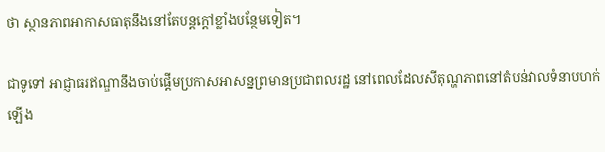ថា ស្ថានភាពអាកាសធាតុនឹងនៅតែបន្តក្តៅខ្លាំងបន្ថែមទៀត។

ជាទូទៅ អាជ្ញាធរឥណ្ឌានឹងចាប់ផ្តើមប្រកាសអាសន្នព្រមានប្រជាពលរដ្ឋ នៅពេលដែលសីតុណ្ហភាពនៅតំបន់វាលទំនាបហក់ឡើង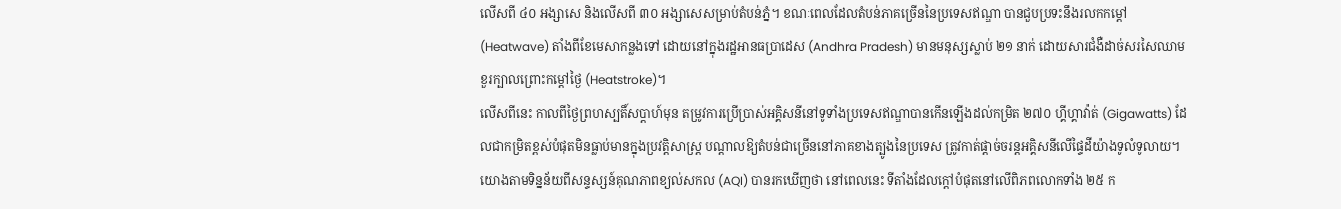លើសពី ៤០ អង្សាសេ និងលើសពី ៣០ អង្សាសេសម្រាប់តំបន់ភ្នំ។ ខណៈពេលដែលតំបន់ភាគច្រើននៃប្រទេសឥណ្ឌា បានជួបប្រទះនឹងរលកកម្តៅ (Heatwave) តាំងពីខែមេសាកន្លងទៅ ដោយនៅក្នុងរដ្ឋអានធប្រាដេស (Andhra Pradesh) មានមនុស្សស្លាប់ ២១ នាក់ ដោយសារជំងឺដាច់សរសៃឈាមខួរក្បាលព្រោះកម្តៅថ្ងៃ (Heatstroke)។
លើសពីនេះ កាលពីថ្ងៃព្រហស្បតិ៍សប្តាហ៍មុន តម្រូវការប្រើប្រាស់អគ្គិសនីនៅទូទាំងប្រទេសឥណ្ឌាបានកើនឡើងដល់កម្រិត ២៧០ ហ្គីហ្គាវ៉ាត់ (Gigawatts) ដែលជាកម្រិតខ្ពស់បំផុតមិនធ្លាប់មានក្នុងប្រវត្តិសាស្ត្រ បណ្តាលឱ្យតំបន់ជាច្រើននៅភាគខាងត្បូងនៃប្រទេស ត្រូវកាត់ផ្តាច់ចរន្តអគ្គិសនីលើផ្ទៃដីយ៉ាងទូលំទូលាយ។
យោងតាមទិន្នន័យពីសន្ទស្សន៍គុណភាពខ្យល់សកល (AQI) បានរកឃើញថា នៅពេលនេះ ទីតាំងដែលក្តៅបំផុតនៅលើពិភពលោកទាំង ២៥ ក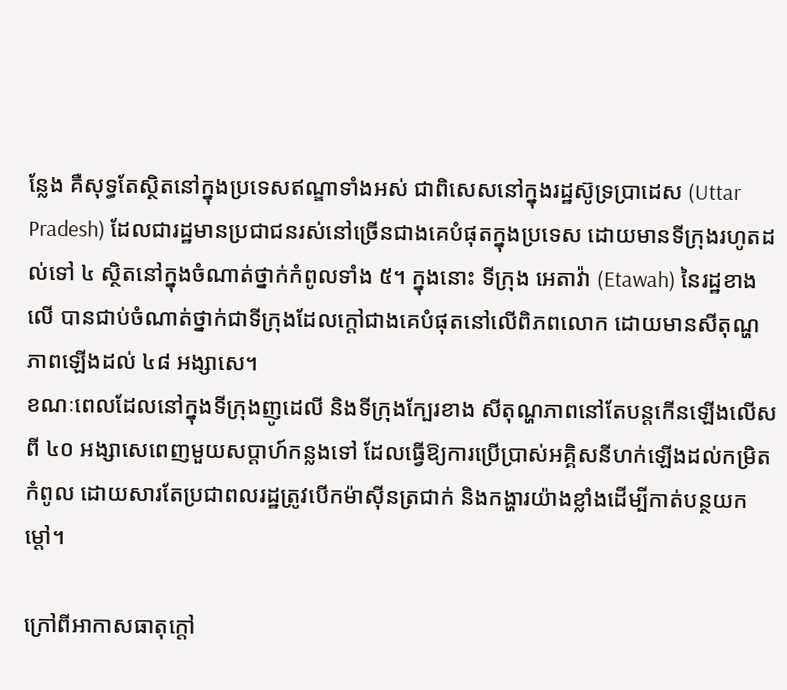ន្លែង គឺសុទ្ធតែស្ថិតនៅក្នុងប្រទេសឥណ្ឌាទាំងអស់ ជាពិសេសនៅក្នុងរដ្ឋស៊ូទ្រប្រាដេស (Uttar Pradesh) ដែលជារដ្ឋមានប្រជាជនរស់នៅច្រើនជាងគេបំផុតក្នុងប្រទេស ដោយមានទីក្រុងរហូតដល់ទៅ ៤ ស្ថិតនៅក្នុងចំណាត់ថ្នាក់កំពូលទាំង ៥។ ក្នុងនោះ ទីក្រុង អេតាវ៉ា (Etawah) នៃរដ្ឋខាងលើ បានជាប់ចំណាត់ថ្នាក់ជាទីក្រុងដែលក្តៅជាងគេបំផុតនៅលើពិភពលោក ដោយមានសីតុណ្ហភាពឡើងដល់ ៤៨ អង្សាសេ។
ខណៈពេលដែលនៅក្នុងទីក្រុងញូដេលី និងទីក្រុងក្បែរខាង សីតុណ្ហភាពនៅតែបន្តកើនឡើងលើសពី ៤០ អង្សាសេពេញមួយសប្តាហ៍កន្លងទៅ ដែលធ្វើឱ្យការប្រើប្រាស់អគ្គិសនីហក់ឡើងដល់កម្រិតកំពូល ដោយសារតែប្រជាពលរដ្ឋត្រូវបើកម៉ាស៊ីនត្រជាក់ និងកង្ហារយ៉ាងខ្លាំងដើម្បីកាត់បន្ថយកម្តៅ។

ក្រៅពីអាកាសធាតុក្តៅ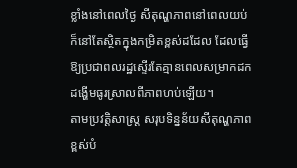ខ្លាំងនៅពេលថ្ងៃ សីតុណ្ហភាពនៅពេលយប់ក៏នៅតែស្ថិតក្នុងកម្រិតខ្ពស់ដដែល ដែលធ្វើឱ្យប្រជាពលរដ្ឋស្ទើរតែគ្មានពេលសម្រាកដកដង្ហើមធូរស្រាលពីភាពហប់ឡើយ។
តាមប្រវត្តិសាស្ត្រ សរុបទិន្នន័យសីតុណ្ហភាពខ្ពស់បំ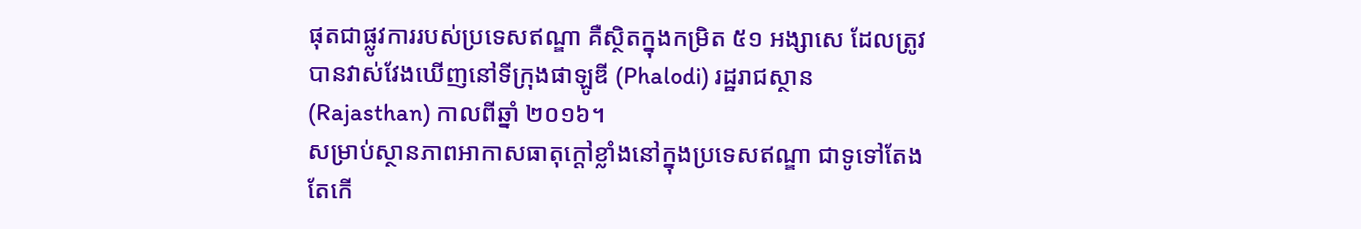ផុតជាផ្លូវការរបស់ប្រទេសឥណ្ឌា គឺស្ថិតក្នុងកម្រិត ៥១ អង្សាសេ ដែលត្រូវបានវាស់វែងឃើញនៅទីក្រុងផាឡូឌី (Phalodi) រដ្ឋរាជស្ថាន (Rajasthan) កាលពីឆ្នាំ ២០១៦។
សម្រាប់ស្ថានភាពអាកាសធាតុក្តៅខ្លាំងនៅក្នុងប្រទេសឥណ្ឌា ជាទូទៅតែងតែកើ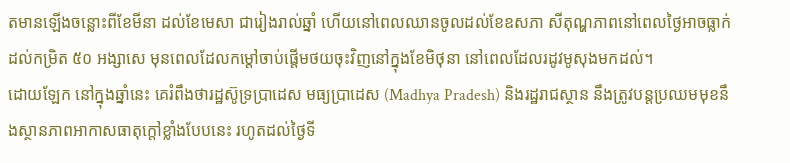តមានឡើងចន្លោះពីខែមីនា ដល់ខែមេសា ជារៀងរាល់ឆ្នាំ ហើយនៅពេលឈានចូលដល់ខែឧសភា សីតុណ្ហភាពនៅពេលថ្ងៃអាចធ្លាក់ដល់កម្រិត ៥០ អង្សាសេ មុនពេលដែលកម្តៅចាប់ផ្តើមថយចុះវិញនៅក្នុងខែមិថុនា នៅពេលដែលរដូវមូសុងមកដល់។
ដោយឡែក នៅក្នុងឆ្នាំនេះ គេរំពឹងថារដ្ឋស៊ូទ្រប្រាដេស មធ្យប្រាដេស (Madhya Pradesh) និងរដ្ឋរាជស្ថាន នឹងត្រូវបន្តប្រឈមមុខនឹងស្ថានភាពអាកាសធាតុក្តៅខ្លាំងបែបនេះ រហូតដល់ថ្ងៃទី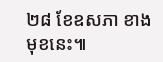២៨ ខែឧសភា ខាងមុខនេះ៕